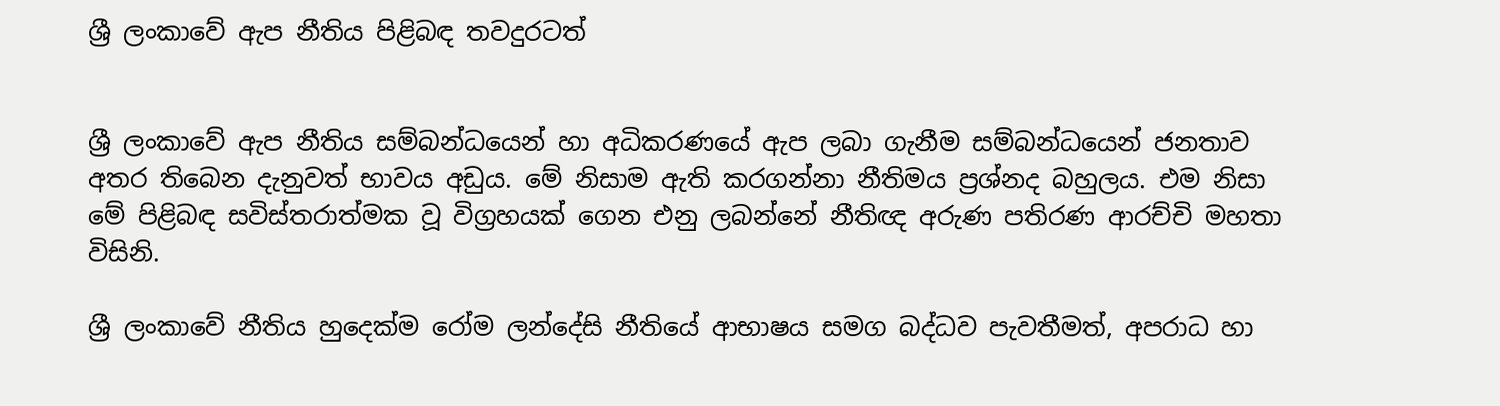ශ්‍රී ලංකාවේ ඇප නීතිය පිළිබඳ තවදුරටත්


ශ්‍රී ලංකාවේ ඇප නීතිය සම්බන්ධයෙන් හා අධිකරණයේ ඇප ලබා ගැනීම සම්බන්ධයෙන් ජනතාව අතර තිබෙන දැනුවත් භාවය අඩුය. මේ නිසාම ඇති කරගන්නා නීතිමය ප්‍රශ්නද බහුලය. එම නිසා මේ පිළිබඳ සවිස්තරාත්මක වූ විග්‍රහයක් ගෙන එනු ලබන්නේ නීතිඥ අරුණ පතිරණ ආරච්චි මහතා විසිනි.

ශ්‍රී ලංකාවේ නීතිය හුදෙක්ම රෝම ලන්දේසි නීතියේ ආභාෂය සමග බද්ධව පැවතීමත්, අපරාධ හා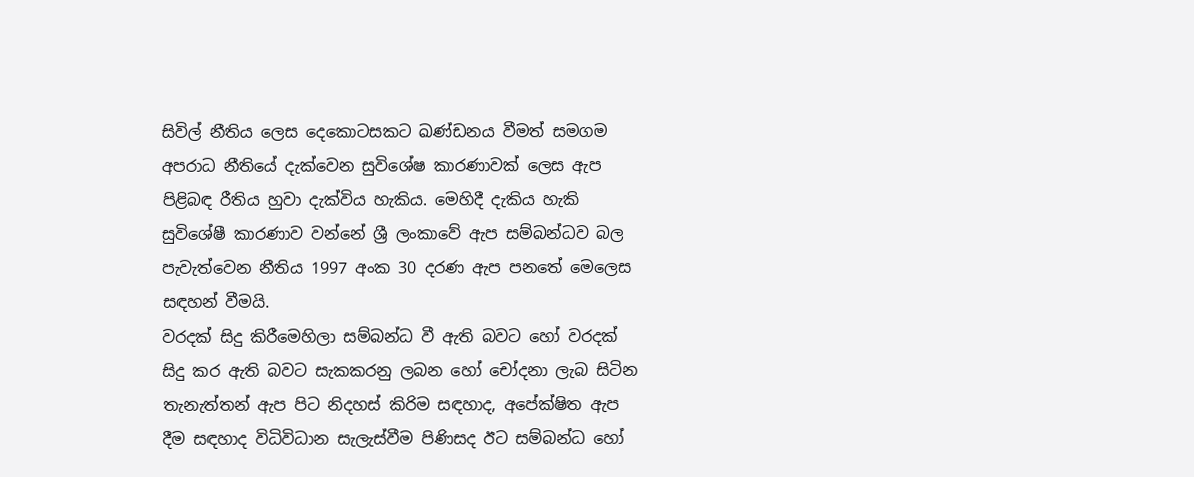සිවිල් නීතිය ලෙස දෙකොටසකට ඛණ්ඩනය වීමත් සමගම අපරාධ නීතියේ දැක්වෙන සුවිශේෂ කාරණාවක් ලෙස ඇප පිළිබඳ රීතිය හුවා දැක්විය හැකිය. මෙහිදී දැකිය හැකි සුවිශේෂී කාරණාව වන්නේ ශ්‍රී ලංකාවේ ඇප සම්බන්ධව බල පැවැත්වෙන නීතිය 1997 අංක 30 දරණ ඇප පනතේ මෙලෙස සඳහන් වීමයි.
වරදක් සිදු කිරීමෙහිලා සම්බන්ධ වී ඇති බවට හෝ වරදක් සිදු කර ඇති බවට සැකකරනු ලබන හෝ චෝදනා ලැබ සිටින තැනැත්තන් ඇප පිට නිදහස් කිරිම සඳහාද, අපේක්ෂිත ඇප දීම සඳහාද විධිවිධාන සැලැස්වීම පිණිසද ඊට සම්බන්ධ හෝ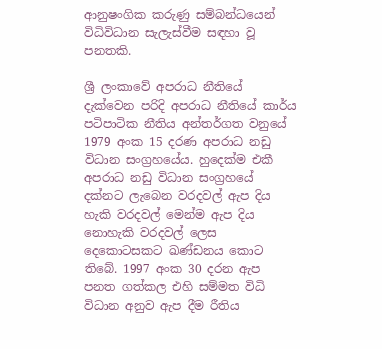ආනුෂංගික කරුණු සම්බන්ධයෙන් විධිවිධාන සැලැස්වීම සඳහා වූ පනතකි.

ශ්‍රී ලංකාවේ අපරාධ නීතියේ දැක්වෙන පරිදි අපරාධ නීතියේ කාර්ය පටිපාටික නීතිය අන්තර්ගත වනුයේ 1979 අංක 15 දරණ අපරාධ නඩු විධාන සංග්‍රහයේය. හුදෙක්ම එකී අපරාධ නඩු විධාන සංග්‍රහයේ දක්නට ලැබෙන වරදවල් ඇප දිය හැකි වරදවල් මෙන්ම ඇප දිය නොහැකි වරදවල් ලෙස දෙකොටසකට ඛණ්ඩනය කොට තිබේ. 1997 අංක 30 දරන ඇප පනත ගත්කල එහි සම්මත විධි විධාන අනුව ඇප දීම රීතිය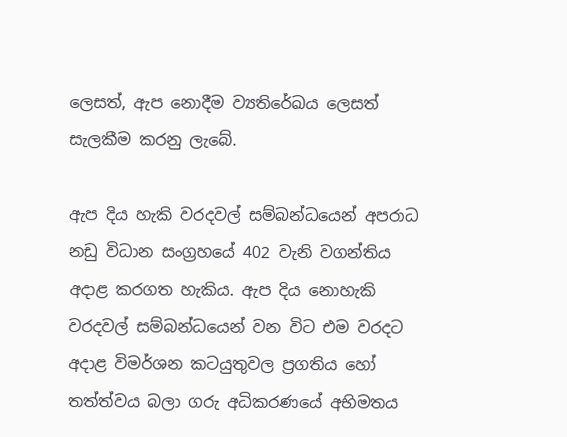ලෙසත්, ඇප නොදීම ව්‍යතිරේඛය ලෙසත් සැලකීම කරනු ලැබේ.

ඇප දිය හැකි වරදවල් සම්බන්ධයෙන් අපරාධ නඩු විධාන සංග්‍රහයේ 402 වැනි වගන්තිය අදාළ කරගත හැකිය. ඇප දිය නොහැකි වරදවල් සම්බන්ධයෙන් වන විට එම වරදට අදාළ විමර්ශන කටයුතුවල ප්‍රගතිය හෝ තත්ත්වය බලා ගරු අධිකරණයේ අභිමතය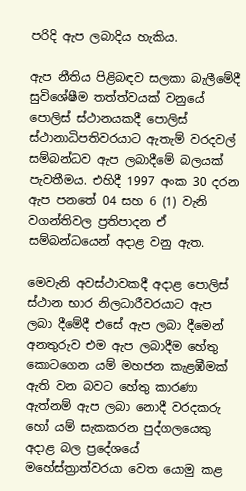පරිදි ඇප ලබාදිය හැකිය.

ඇප නීතිය පිළිබඳව සලකා බැලීමේදී සුවිශේෂීම තත්ත්වයක් වනුයේ පොලිස් ස්ථානයකදී පොලිස් ස්ථානාධිපතිවරයාට ඇතැම් වරදවල් සම්බන්ධව ඇප ලබාදීමේ බලයක් පැවතීමය. එහිදී 1997 අංක 30 දරන ඇප පනතේ 04 සහ 6 (1) වැනි වගන්තිවල ප්‍රතිපාදන ඒ සම්බන්ධයෙන් අදාළ වනු ඇත.

මෙවැනි අවස්ථාවකදී අදාළ පොලිස් ස්ථාන භාර නිලධාරීවරයාට ඇප ලබා දීමේදී එසේ ඇප ලබා දීමෙන් අනතුරුව එම ඇප ලබාදීම හේතු කොටගෙන යම් මහජන කැළඹීමක් ඇති වන බවට හේතු කාරණා ඇත්නම් ඇප ලබා නොදී වරදකරු හෝ යම් සැකකරන පුද්ගලයෙකු අදාළ බල ප්‍රදේශයේ මහේස්ත්‍රාත්වරයා වෙත යොමු කළ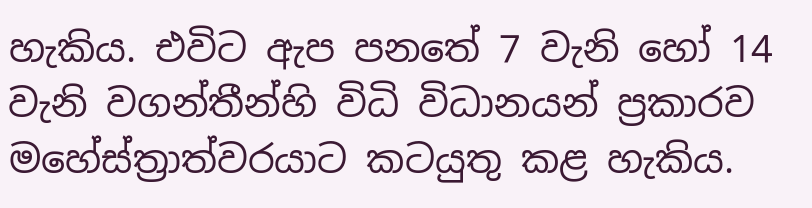හැකිය. එවිට ඇප පනතේ 7 වැනි හෝ 14 වැනි වගන්තීන්හි විධි විධානයන් ප්‍රකාරව මහේස්ත්‍රාත්වරයාට කටයුතු කළ හැකිය.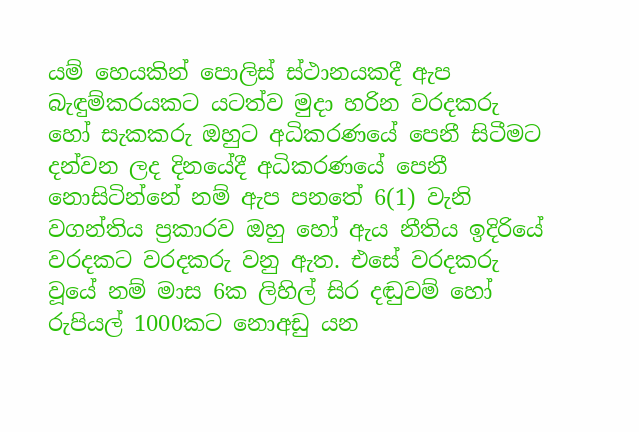යම් හෙයකින් පොලිස් ස්ථානයකදී ඇප බැඳුම්කරයකට යටත්ව මුදා හරින වරදකරු හෝ සැකකරු ඔහුට අධිකරණයේ පෙනී සිටීමට දන්වන ලද දිනයේදී අධිකරණයේ පෙනී නොසිටින්නේ නම් ඇප පනතේ 6(1) වැනි වගන්තිය ප්‍රකාරව ඔහු හෝ ඇය නීතිය ඉදිරියේ වරදකට වරදකරු වනු ඇත. එසේ වරදකරු වූයේ නම් මාස 6ක ලිහිල් සිර දඬුවම් හෝ රුපියල් 1000කට නොඅඩු යන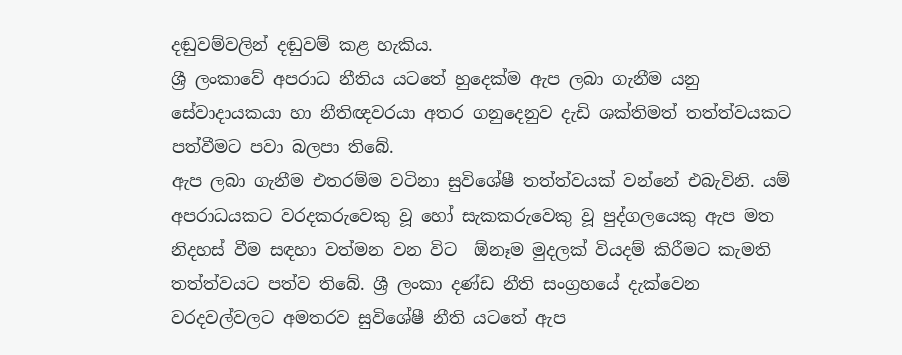දඬුවම්වලින් දඬුවම් කළ හැකිය.
ශ්‍රී ලංකාවේ අපරාධ නීතිය යටතේ හුදෙක්ම ඇප ලබා ගැනීම යනු සේවාදායකයා හා නීතිඥවරයා අතර ගනුදෙනුව දැඩි ශක්තිමත් තත්ත්වයකට පත්වීමට පවා බලපා තිබේ.
ඇප ලබා ගැනීම එතරම්ම වටිනා සුවිශේෂී තත්ත්වයක් වන්නේ එබැවිනි. යම් අපරාධයකට වරදකරුවෙකු වූ හෝ සැකකරුවෙකු වූ පුද්ගලයෙකු ඇප මත නිදහස් වීම සඳහා වත්මන වන විට  ඕනෑම මුදලක් වියදම් කිරීමට කැමති තත්ත්වයට පත්ව තිබේ. ශ්‍රී ලංකා දණ්ඩ නීති සංග්‍රහයේ දැක්වෙන වරදවල්වලට අමතරව සුවිශේෂී නීති යටතේ ඇප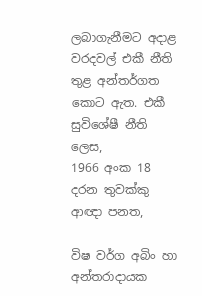ලබාගැනීමට අදාළ වරදවල් එකී නීති තුළ අන්තර්ගත කොට ඇත. එකී සුවිශේෂී නීති ලෙස,
1966 අංක 18 දරන තුවක්කු ආඥා පනත,

විෂ වර්ග අබිං හා අන්තරාදායක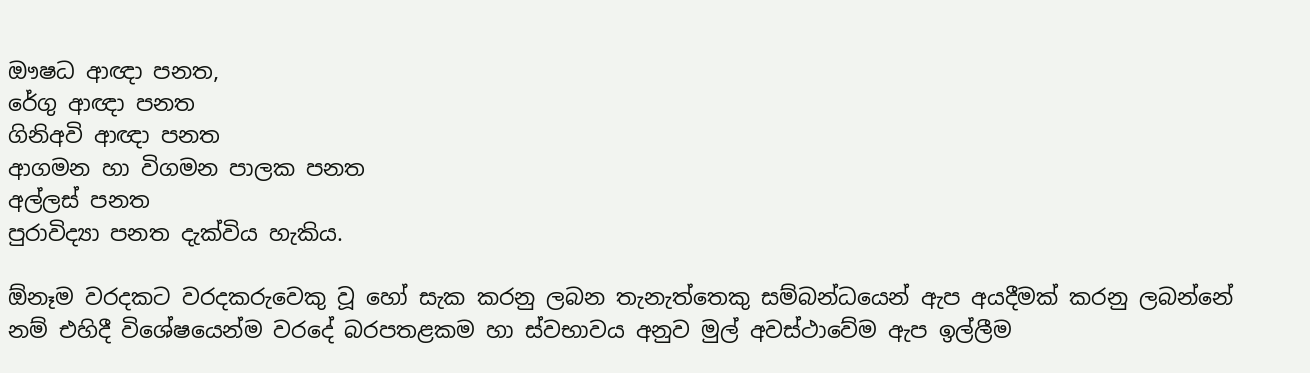ඖෂධ ආඥා පනත,
රේගු ආඥා පනත
ගිනිඅවි ආඥා පනත
ආගමන හා විගමන පාලක පනත
අල්ලස් පනත
පුරාවිද්‍යා පනත දැක්විය හැකිය.

ඕනෑම වරදකට වරදකරුවෙකු වූ හෝ සැක කරනු ලබන තැනැත්තෙකු සම්බන්ධයෙන් ඇප අයදීමක් කරනු ලබන්නේ නම් එහිදී විශේෂයෙන්ම වරදේ බරපතළකම හා ස්වභාවය අනුව මුල් අවස්ථාවේම ඇප ඉල්ලීම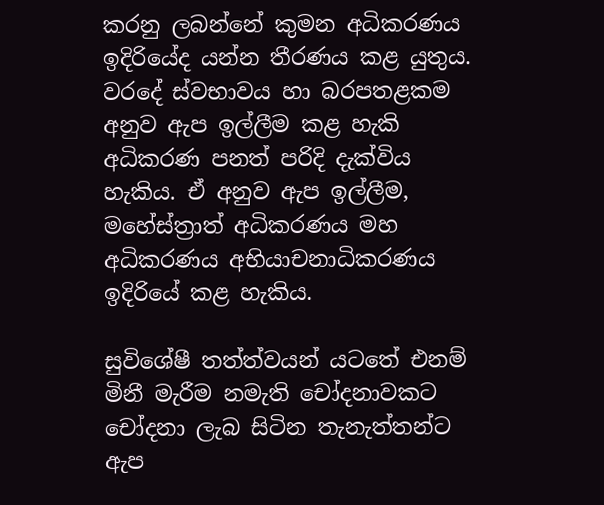කරනු ලබන්නේ කුමන අධිකරණය ඉදිරියේද යන්න තීරණය කළ යුතුය. වරදේ ස්වභාවය හා බරපතළකම අනුව ඇප ඉල්ලීම කළ හැකි අධිකරණ පනත් පරිදි දැක්විය හැකිය. ඒ අනුව ඇප ඉල්ලීම,
මහේස්ත්‍රාත් අධිකරණය මහ අධිකරණය අභියාචනාධිකරණය ඉදිරියේ කළ හැකිය.

සුවිශේෂී තත්ත්වයන් යටතේ එනම් මිනී මැරීම නමැති චෝදනාවකට චෝදනා ලැබ සිටින තැනැත්තන්ට ඇප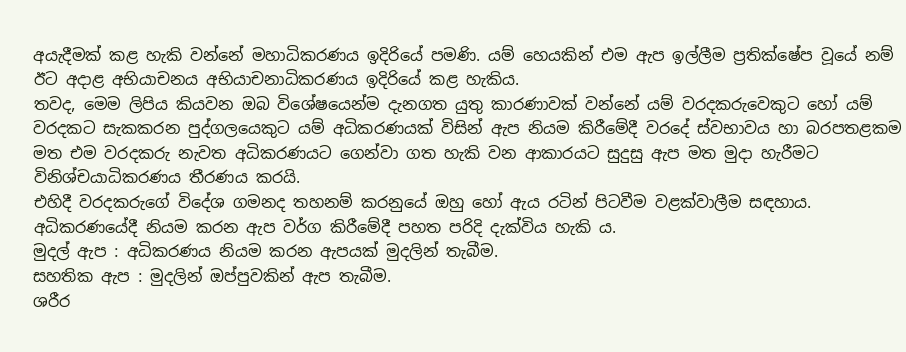අයැදීමක් කළ හැකි වන්නේ මහාධිකරණය ඉදිරියේ පමණි. යම් හෙයකින් එම ඇප ඉල්ලීම ප්‍රතික්ෂේප වූයේ නම් ඊට අදාළ අභියාචනය අභියාචනාධිකරණය ඉදිරියේ කළ හැකිය.
තවද, මෙම ලිපිය කියවන ඔබ විශේෂයෙන්ම දැනගත යුතු කාරණාවක් වන්නේ යම් වරදකරුවෙකුට හෝ යම් වරදකට සැකකරන පුද්ගලයෙකුට යම් අධිකරණයක් විසින් ඇප නියම කිරීමේදී වරදේ ස්වභාවය හා බරපතළකම මත එම වරදකරු නැවත අධිකරණයට ගෙන්වා ගත හැකි වන ආකාරයට සුදුසු ඇප මත මුදා හැරීමට විනිශ්චයාධිකරණය තීරණය කරයි.
එහිදී වරදකරුගේ විදේශ ගමනද තහනම් කරනුයේ ඔහු හෝ ඇය රටින් පිටවීම වළක්වාලීම සඳහාය. අධිකරණයේදී නියම කරන ඇප වර්ග කිරීමේදී පහත පරිදි දැක්විය හැකි ය.
මුදල් ඇප : අධිකරණය නියම කරන ඇපයක් මුදලින් තැබීම.
සහතික ඇප : මුදලින් ඔප්පුවකින් ඇප තැබීම.
ශරීර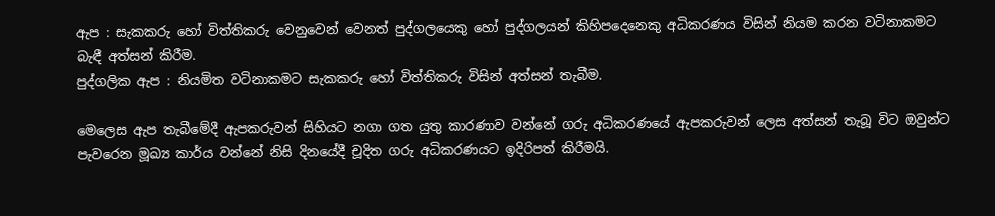ඇප : සැකකරු හෝ විත්තිකරු වෙනුවෙන් වෙනත් පුද්ගලයෙකු හෝ පුද්ගලයන් කිහිපදෙනෙකු අධිකරණය විසින් නියම කරන වටිනාකමට බැඳී අත්සන් කිරීම.
පුද්ගලික ඇප : නියමිත වටිනාකමට සැකකරු හෝ විත්තිකරු විසින් අත්සන් තැබීම.

මෙලෙස ඇප තැබීමේදී ඇපකරුවන් සිහියට නගා ගත යුතු කාරණාව වන්නේ ගරු අධිකරණයේ ඇපකරුවන් ලෙස අත්සන් තැබූ විට ඔවුන්ට පැවරෙන මූඛ්‍ය කාර්ය වන්නේ නිසි දිනයේදී චූදිත ගරු අධිකරණයට ඉදිරිපත් කිරීමයි.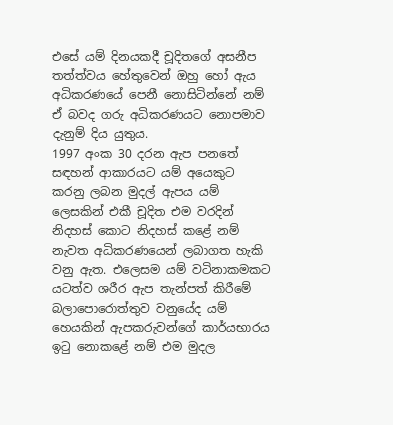එසේ යම් දිනයකදී චූදිතගේ අසනීප තත්ත්වය හේතුවෙන් ඔහු හෝ ඇය අධිකරණයේ පෙනී නොසිටින්නේ නම් ඒ බවද ගරු අධිකරණයට නොපමාව දැනුම් දිය යුතුය.
1997 අංක 30 දරන ඇප පනතේ සඳහන් ආකාරයට යම් අයෙකුට කරනු ලබන මුදල් ඇපය යම් ලෙසකින් එකී චූදිත එම වරදින් නිදහස් කොට නිදහස් කළේ නම් නැවත අධිකරණයෙන් ලබාගත හැකි වනු ඇත. එලෙසම යම් වටිනාකමකට යටත්ව ශරීර ඇප තැන්පත් කිරීමේ බලාපොරොත්තුව වනුයේද යම් හෙයකින් ඇපකරුවන්ගේ කාර්යභාරය ඉටු නොකළේ නම් එම මුදල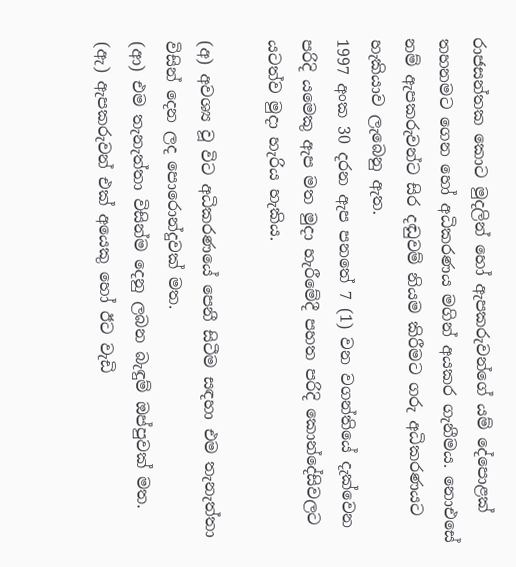රාජසන්තක කොට මුදලින් හෝ ඇපකරුවන්ගේ යම් දේපොළක් තහනමට ගෙන හෝ අධිකරණය මගින් අයකර ගැනීමය. නොඑසේ නම් ඇපකරුවන්ට සිර දඬුවම් නියම කිරීමට ගරු අධිකරණයට හැකියාව ලැබෙනු ඇත.
1997 අංක 30 දරන ඇප පනතේ 7 (1) වන වගන්තියේ දැක්වෙන පරිදි යමෙකු ඇප මත මුදා හැරීමේදී පහත පරිදි කොන්දේසිවලට යටත්ව මුදා හැරිය හැකිය.

(අ) අවශ්‍ය වූ විට අධිකරණයේ පෙනී සිටීම සඳහා එම තැනැත්තා විසින් දෙන ලද පොරොන්දුවක් මත.
(ආ) එම තැනැත්තා විසින්ම දෙනු ලබන බැඳුම් ඔප්පුවක් මත.
(ඇ) ඇපකරුවන් එක් අයෙකු හෝ ඊට වැඩි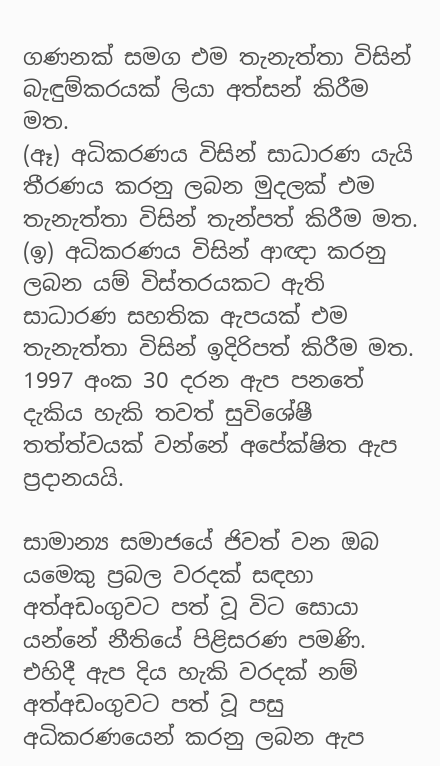ගණනක් සමග එම තැනැත්තා විසින් බැඳුම්කරයක් ලියා අත්සන් කිරීම මත.
(ඈ) අධිකරණය විසින් සාධාරණ යැයි තීරණය කරනු ලබන මුදලක් එම තැනැත්තා විසින් තැන්පත් කිරීම මත.
(ඉ) අධිකරණය විසින් ආඥා කරනු ලබන යම් විස්තරයකට ඇති සාධාරණ සහතික ඇපයක් එම තැනැත්තා විසින් ඉදිරිපත් කිරීම මත.
1997 අංක 30 දරන ඇප පනතේ දැකිය හැකි තවත් සුවිශේෂී තත්ත්වයක් වන්නේ අපේක්ෂිත ඇප ප්‍රදානයයි.

සාමාන්‍ය සමාජයේ ජිවත් වන ඔබ යමෙකු ප්‍රබල වරදක් සඳහා අත්අඩංගුවට පත් වූ විට සොයා යන්නේ නීතියේ පිළිසරණ පමණි. එහිදී ඇප දිය හැකි වරදක් නම් අත්අඩංගුවට පත් වූ පසු අධිකරණයෙන් කරනු ලබන ඇප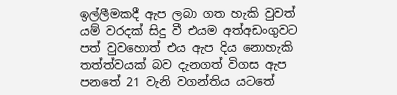ඉල්ලීමකදී ඇප ලබා ගත හැකි වුවත් යම් වරදක් සිදු වී එයම අත්අඩංගුවට පත් වුවහොත් එය ඇප දිය නොහැකි තත්ත්වයක් බව දැනගත් විගස ඇප පනතේ 21 වැනි වගන්තිය යටතේ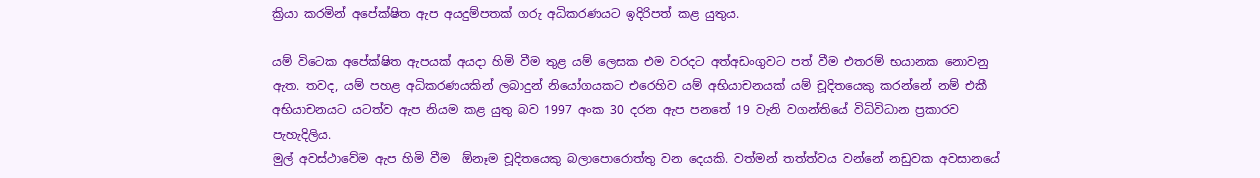ක්‍රියා කරමින් අපේක්ෂිත ඇප අයදුම්පතක් ගරු අධිකරණයට ඉදිරිපත් කළ යුතුය.

යම් විටෙක අපේක්ෂිත ඇපයක් අයදා හිමි වීම තුළ යම් ලෙසක එම වරදට අත්අඩංගුවට පත් වීම එතරම් භයානක නොවනු ඇත. තවද, යම් පහළ අධිකරණයකින් ලබාදුන් නියෝගයකට එරෙහිව යම් අභියාචනයක් යම් චූදිතයෙකු කරන්නේ නම් එකී අභියාචනයට යටත්ව ඇප නියම කළ යුතු බව 1997 අංක 30 දරන ඇප පනතේ 19 වැනි වගන්තියේ විධිවිධාන ප්‍රකාරව පැහැදිලිය.
මුල් අවස්ථාවේම ඇප හිමි වීම  ඕනෑම චූදිතයෙකු බලාපොරොත්තු වන දෙයකි. වත්මන් තත්ත්වය වන්නේ නඩුවක අවසානයේ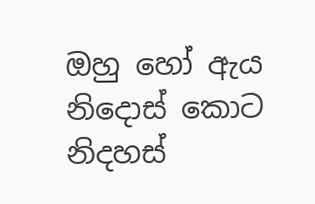ඔහු හෝ ඇය නිදොස් කොට නිදහස්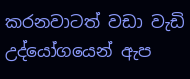කරනවාටත් වඩා වැඩි උද්යෝගයෙන් ඇප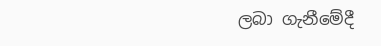ලබා ගැනීමේදී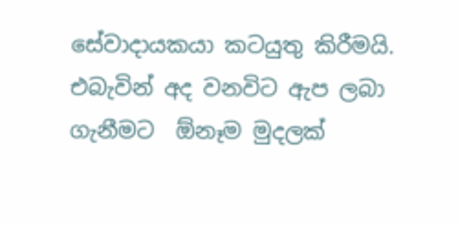සේවාදායකයා කටයුතු කිරීමයි. එබැවින් අද වනවිට ඇප ලබා ගැනීමට  ඕනෑම මුදලක්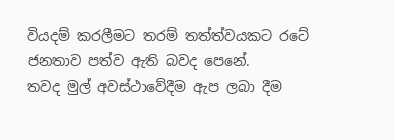වියදම් කරලීමට තරම් තත්ත්වයකට රටේ ජනතාව පත්ව ඇති බවද පෙනේ.
තවද මුල් අවස්ථාවේදීම ඇප ලබා දීම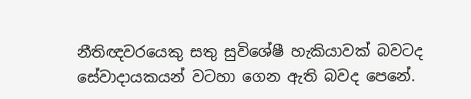නීතිඥවරයෙකු සතු සුවිශේෂී හැකියාවක් බවටද සේවාදායකයන් වටහා ගෙන ඇති බවද පෙනේ.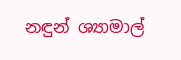නඳුන් ශ්‍යාමාල්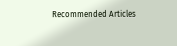Recommended Articles